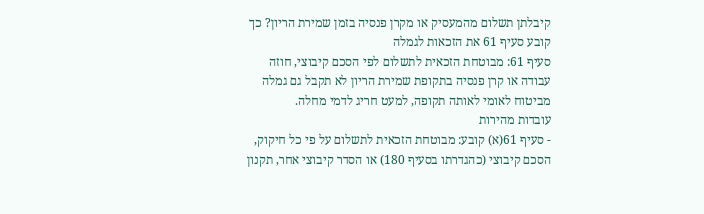קיבלתן תשלום מהמעסיק או מקרן פנסיה בזמן שמירת הריון? כך קובע סעיף 61 את הזכאות לגמלה
סעיף 61: מבוטחת הזכאית לתשלום לפי הסכם קיבוצי, חוזה עבודה או קרן פנסיה בתקופת שמירת הריון לא תקבל גם גמלה מביטוח לאומי לאותה תקופה, למעט חריג לדמי מחלה.
עובדות מהירות
- סעיף 61(א) קובע: מבוטחת הזכאית לתשלום על פי כל חיקוק, הסכם קיבוצי (כהגדרתו בסעיף 180) או הסדר קיבוצי אחר, תקנון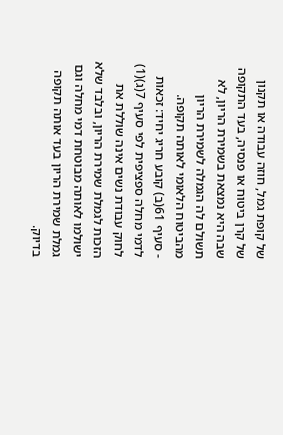של קופת גמל, חוזה עבודה או תקנון של קרן ביטוח או פנסיה, בעד התקופה שבה היא נמצאת בשמירת הריון, לא תשולם לה הגמלה לשמירת הריון מהביטוח הלאומי לאותה תקופה.
- סעיף 61(ב) קובע חריג יחיד: זכאות לדמי מחלה ספציפית לפי סעיף 7(ג)(1) לחוק עבודת נשים אינה שוללת את הזכות לגמלת שמירת הריון, ובלבד שלא ישולמו לאותה מבוטחת דמי מחלה וגם גמלת שמירת הריון בעד אותה תקופה בדיוק.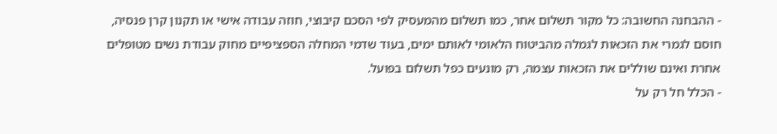- ההבחנה החשובה: כל מקור תשלום אחר, כמו תשלום מהמעסיק לפי הסכם קיבוצי, חוזה עבודה אישי או תקנון קרן פנסיה, חוסם לגמרי את הזכאות לגמלה מהביטוח הלאומי לאותם ימים, בעוד שדמי המחלה הספציפיים מחוק עבודת נשים מטופלים אחרת ואינם שוללים את הזכאות עצמה, רק מונעים כפל תשלום בפועל.
- הכלל חל רק על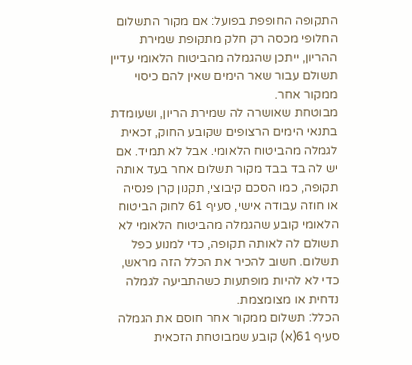התקופה החופפת בפועל: אם מקור התשלום החלופי מכסה רק חלק מתקופת שמירת ההריון, ייתכן שהגמלה מהביטוח הלאומי עדיין תשולם עבור שאר הימים שאין להם כיסוי ממקור אחר.
מבוטחת שאושרה לה שמירת הריון, ושעומדת בתנאי הימים הרצופים שקובע החוק, זכאית לגמלה מהביטוח הלאומי. אבל לא תמיד. אם יש לה בד בבד מקור תשלום אחר בעד אותה תקופה, כמו הסכם קיבוצי, תקנון קרן פנסיה או חוזה עבודה אישי, סעיף 61 לחוק הביטוח הלאומי קובע שהגמלה מהביטוח הלאומי לא תשולם לה לאותה תקופה, כדי למנוע כפל תשלום. חשוב להכיר את הכלל הזה מראש, כדי לא להיות מופתעות כשהתביעה לגמלה נדחית או מצומצמת.
הכלל: תשלום ממקור אחר חוסם את הגמלה
סעיף 61(א) קובע שמבוטחת הזכאית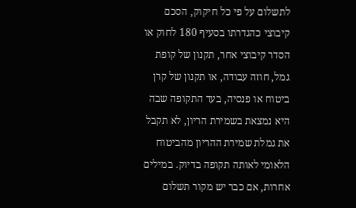לתשלום על פי כל חיקוק, הסכם קיבוצי כהגדרתו בסעיף 180 לחוק או הסדר קיבוצי אחר, תקנון של קופת גמל, חוזה עבודה, או תקנון של קרן ביטוח או פנסיה, בעד התקופה שבה היא נמצאת בשמירת הריון, לא תקבל את גמלת שמירת ההריון מהביטוח הלאומי לאותה תקופה בדיוק. במילים אחרות, אם כבר יש מקור תשלום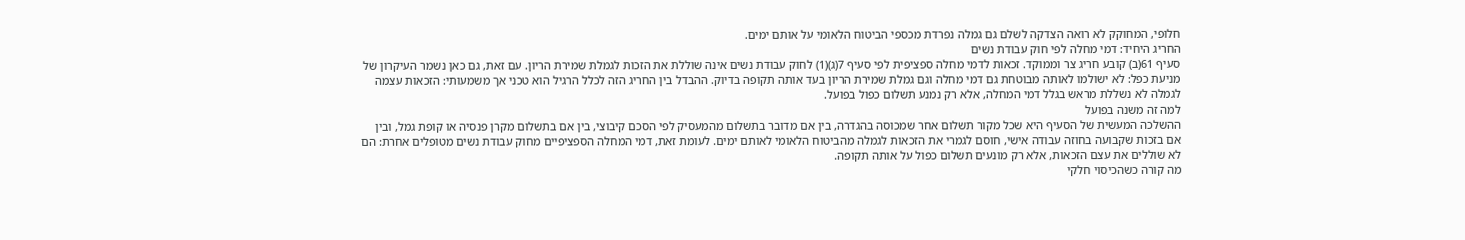חלופי, המחוקק לא רואה הצדקה לשלם גם גמלה נפרדת מכספי הביטוח הלאומי על אותם ימים.
החריג היחיד: דמי מחלה לפי חוק עבודת נשים
סעיף 61(ב) קובע חריג צר וממוקד. זכאות לדמי מחלה ספציפית לפי סעיף 7(ג)(1) לחוק עבודת נשים אינה שוללת את הזכות לגמלת שמירת הריון. עם זאת, גם כאן נשמר העיקרון של מניעת כפל: לא ישולמו לאותה מבוטחת גם דמי מחלה וגם גמלת שמירת הריון בעד אותה תקופה בדיוק. ההבדל בין החריג הזה לכלל הרגיל הוא טכני אך משמעותי: הזכאות עצמה לגמלה לא נשללת מראש בגלל דמי המחלה, אלא רק נמנע תשלום כפול בפועל.
למה זה משנה בפועל
ההשלכה המעשית של הסעיף היא שכל מקור תשלום אחר שמכוסה בהגדרה, בין אם מדובר בתשלום מהמעסיק לפי הסכם קיבוצי, בין אם בתשלום מקרן פנסיה או קופת גמל, ובין אם בזכות שקבועה בחוזה עבודה אישי, חוסם לגמרי את הזכאות לגמלה מהביטוח הלאומי לאותם ימים. לעומת זאת, דמי המחלה הספציפיים מחוק עבודת נשים מטופלים אחרת: הם לא שוללים את עצם הזכאות, אלא רק מונעים תשלום כפול על אותה תקופה.
מה קורה כשהכיסוי חלקי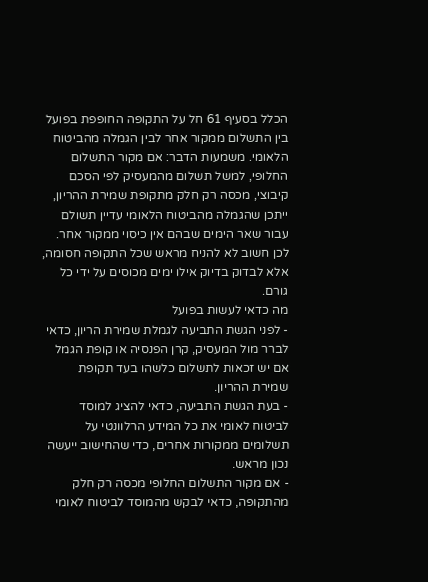הכלל בסעיף 61 חל על התקופה החופפת בפועל בין התשלום ממקור אחר לבין הגמלה מהביטוח הלאומי. משמעות הדבר: אם מקור התשלום החלופי, למשל תשלום מהמעסיק לפי הסכם קיבוצי, מכסה רק חלק מתקופת שמירת ההריון, ייתכן שהגמלה מהביטוח הלאומי עדיין תשולם עבור שאר הימים שבהם אין כיסוי ממקור אחר. לכן חשוב לא להניח מראש שכל התקופה חסומה, אלא לבדוק בדיוק אילו ימים מכוסים על ידי כל גורם.
מה כדאי לעשות בפועל
- לפני הגשת התביעה לגמלת שמירת הריון, כדאי לברר מול המעסיק, קרן הפנסיה או קופת הגמל אם יש זכאות לתשלום כלשהו בעד תקופת שמירת ההריון.
- בעת הגשת התביעה, כדאי להציג למוסד לביטוח לאומי את כל המידע הרלוונטי על תשלומים ממקורות אחרים, כדי שהחישוב ייעשה נכון מראש.
- אם מקור התשלום החלופי מכסה רק חלק מהתקופה, כדאי לבקש מהמוסד לביטוח לאומי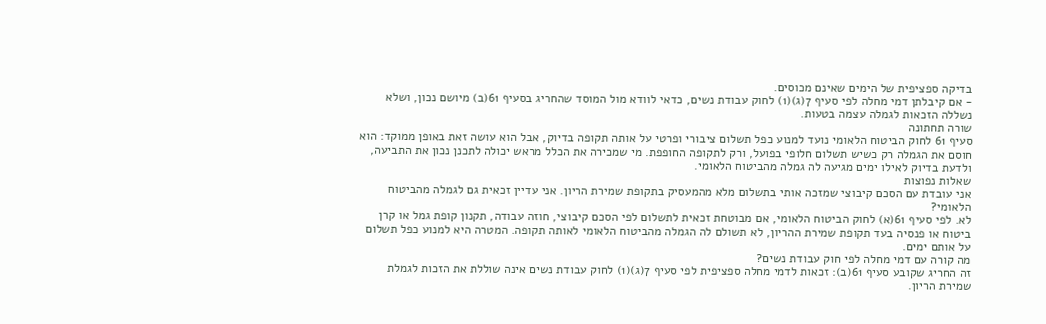בדיקה ספציפית של הימים שאינם מכוסים.
- אם קיבלתן דמי מחלה לפי סעיף 7(ג)(1) לחוק עבודת נשים, כדאי לוודא מול המוסד שהחריג בסעיף 61(ב) מיושם נכון, ושלא נשללה הזכאות לגמלה עצמה בטעות.
שורה תחתונה
סעיף 61 לחוק הביטוח הלאומי נועד למנוע כפל תשלום ציבורי ופרטי על אותה תקופה בדיוק, אבל הוא עושה זאת באופן ממוקד: הוא חוסם את הגמלה רק כשיש תשלום חלופי בפועל, ורק לתקופה החופפת. מי שמכירה את הכלל מראש יכולה לתכנן נכון את התביעה, ולדעת בדיוק לאילו ימים מגיעה לה גמלה מהביטוח הלאומי.
שאלות נפוצות
אני עובדת עם הסכם קיבוצי שמזכה אותי בתשלום מלא מהמעסיק בתקופת שמירת הריון. אני עדיין זכאית גם לגמלה מהביטוח הלאומי?
לא. לפי סעיף 61(א) לחוק הביטוח הלאומי, אם מבוטחת זכאית לתשלום לפי הסכם קיבוצי, חוזה עבודה, תקנון קופת גמל או קרן ביטוח או פנסיה בעד תקופת שמירת ההריון, לא תשולם לה הגמלה מהביטוח הלאומי לאותה תקופה. המטרה היא למנוע כפל תשלום על אותם ימים.
מה קורה עם דמי מחלה לפי חוק עבודת נשים?
זה החריג שקובע סעיף 61(ב): זכאות לדמי מחלה ספציפית לפי סעיף 7(ג)(1) לחוק עבודת נשים אינה שוללת את הזכות לגמלת שמירת הריון.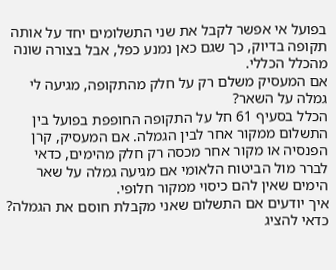בפועל אי אפשר לקבל את שני התשלומים יחד על אותה תקופה בדיוק, כך שגם כאן נמנע כפל, אבל בצורה שונה מהכלל הכללי.
אם המעסיק משלם רק על חלק מהתקופה, מגיעה לי גמלה על השאר?
הכלל בסעיף 61 חל על התקופה החופפת בפועל בין התשלום ממקור אחר לבין הגמלה. אם המעסיק, קרן הפנסיה או מקור אחר מכסה רק חלק מהימים, כדאי לברר מול הביטוח הלאומי אם מגיעה גמלה על שאר הימים שאין להם כיסוי ממקור חלופי.
איך יודעים אם התשלום שאני מקבלת חוסם את הגמלה?
כדאי להציג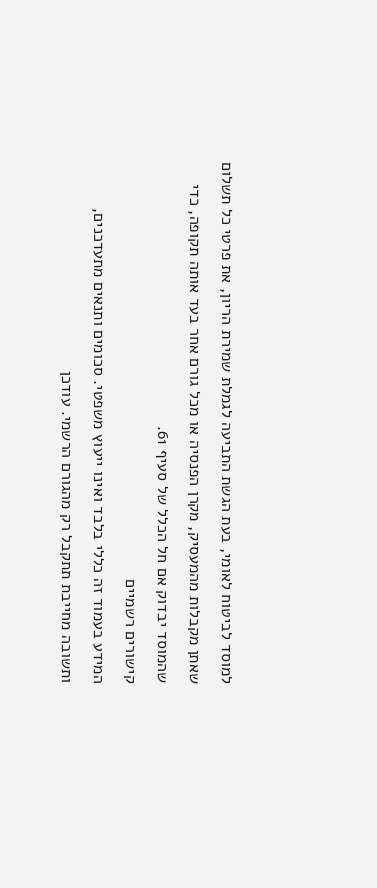למוסד לביטוח לאומי, בעת הגשת התביעה לגמלת שמירת הריון, את פרטי כל תשלום שאתן מקבלות מהמעסיק, מקרן הפנסיה או מכל גורם אחר בעד אותה תקופה, כדי שהמוסד יבדוק אם חל הכלל של סעיף 61.
קישורים רשמיים
המידע בעמוד זה כללי בלבד ואינו ייעוץ משפטי. סכומים ותנאים מתעדכנים, ותשובה מחייבת תתקבל רק מהגורם הרשמי. עודכן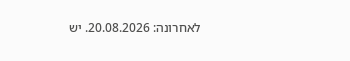לאחרונה: 20.08.2026. יש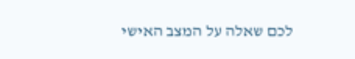לכם שאלה על המצב האישי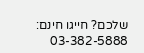שלכם? חייגו חינם: 03-382-5888